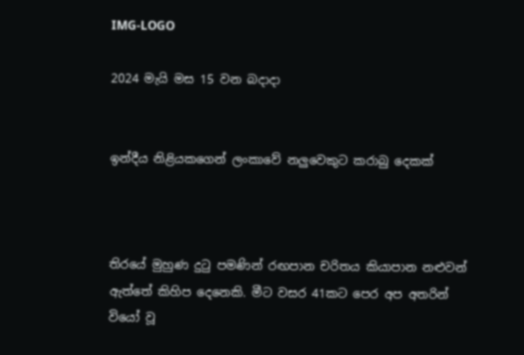IMG-LOGO

2024 මැයි මස 15 වන බදාදා


ඉන්දීය නිළියකගෙන් ලංකාවේ නලුවෙකුට කරාබු දෙකක්



තිරයේ මුහුණ දුටු පමණින් රඟපාන චරිතය කියාපාන නළුවන් ඇත්තේ කිහිප දෙනෙකි. මීට වසර 41කට පෙර අප අතරින් වියෝ වූ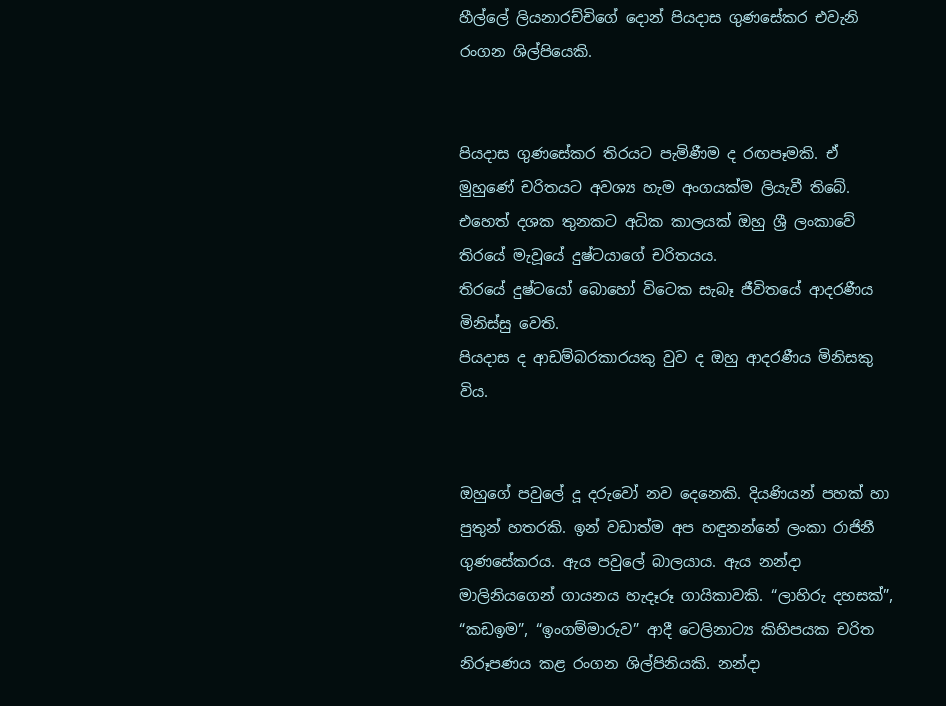හීල්ලේ ලියනාරච්චිගේ දොන් පියදාස ගුණසේකර එවැනි රංගන ශිල්පියෙකි.


පියදාස ගුණසේකර තිරයට පැමිණීම ද රඟපෑමකි. ඒ මුහුණේ චරිතයට අවශ්‍ය හැම අංගයක්ම ලියැවී තිබේ.
එහෙත් දශක තුනකට අධික කාලයක් ඔහු ශ්‍රී ලංකාවේ තිරයේ මැවූයේ දුෂ්ටයාගේ චරිතයය.
තිරයේ දුෂ්ටයෝ බොහෝ විටෙක සැබෑ ජීවිතයේ ආදරණීය මිනිස්සු වෙති.
පියදාස ද ආඩම්බරකාරයකු වුව ද ඔහු ආදරණීය මිනිසකු විය.


ඔහුගේ පවුලේ දූ දරුවෝ නව දෙනෙකි. දියණියන් පහක් හා පුතුන් හතරකි. ඉන් වඩාත්ම අප හඳුනන්නේ ලංකා රාජිනී ගුණසේකරය. ඇය පවුලේ බාලයාය. ඇය නන්දා මාලිනියගෙන් ගායනය හැදෑරූ ගායිකාවකි. “ලාහිරු දහසක්”, “කඩඉම”, “ඉංගම්මාරුව” ආදී ටෙලිනාට්‍ය කිහිපයක චරිත නිරූපණය කළ රංගන ශිල්පිනියකි. නන්දා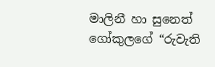මාලිනී හා සුනෙත් ගෝකුලගේ “රුවැති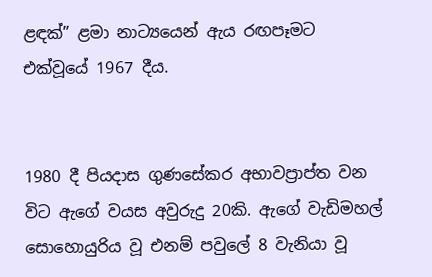ළඳක්” ළමා නාට්‍යයෙන් ඇය රඟපෑමට එක්වූයේ 1967 දීය.


1980 දී පියදාස ගුණසේකර අභාවප්‍රාප්ත වන විට ඇගේ වයස අවුරුදු 20කි. ඇගේ වැඩිමහල් සොහොයුරිය වූ එනම් පවුලේ 8 වැනියා වූ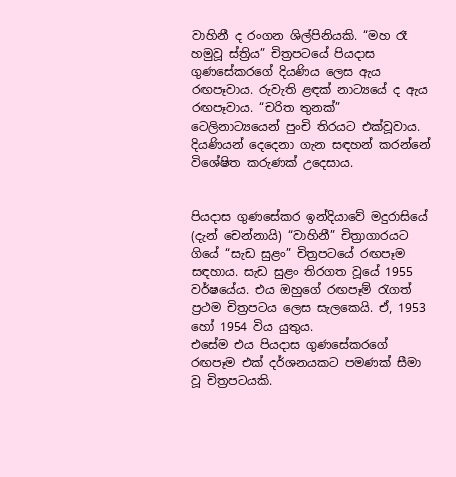වාහිනී ද රංගන ශිල්පිනියකි. “මහ රෑ හමුවූ ස්ත්‍රිය” චිත්‍රපටයේ පියදාස ගුණසේකරගේ දියණිය ලෙස ඇය රඟපෑවාය. රුවැති ළඳක් නාට්‍යයේ ද ඇය රඟපෑවාය. “චරිත තුනක්” ටෙලිනාට්‍යයෙන් පුංචි තිරයට එක්වූවාය.
දියණියන් දෙදෙනා ගැන සඳහන් කරන්නේ විශේෂිත කරුණක් උදෙසාය.


පියදාස ගුණසේකර ඉන්දියාවේ මදුරාසියේ (දැන් චෙන්නායි) “වාහිනී” චිත්‍රාගාරයට ගියේ “සැඩ සුළං” චිත්‍රපටයේ රඟපෑම සඳහාය. සැඩ සුළං තිරගත වූයේ 1955 වර්ෂයේය. එය ඔහුගේ රඟපෑම් රැගත් ප්‍රථම චිත්‍රපටය ලෙස සැලකෙයි. ඒ, 1953 හෝ 1954 විය යුතුය.
එසේම එය පියදාස ගුණසේකරගේ රඟපෑම එක් දර්ශනයකට පමණක් සීමා වූ චිත්‍රපටයකි.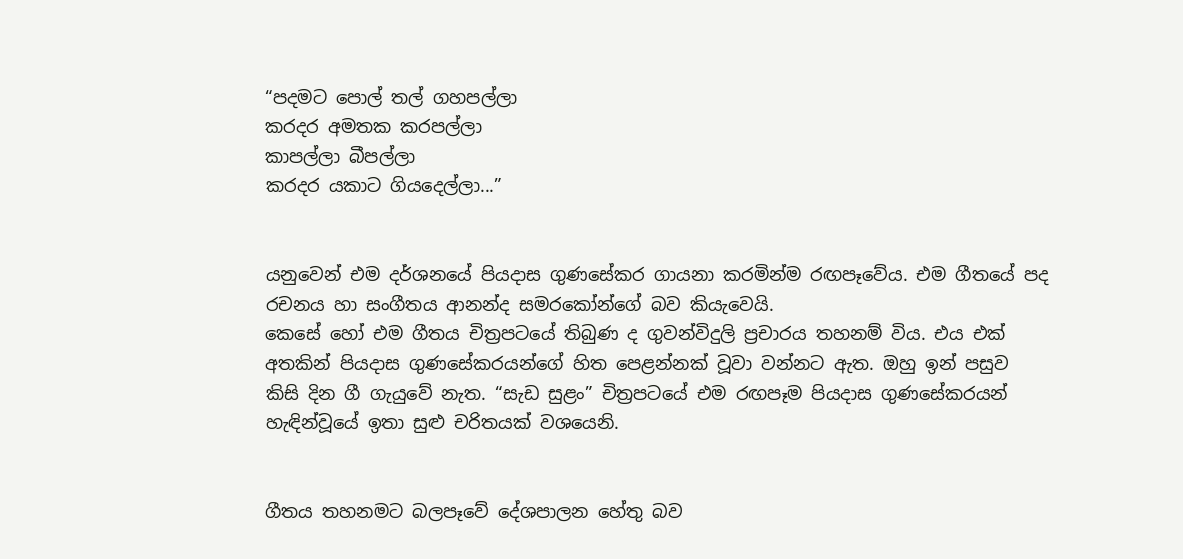“පදමට පොල් තල් ගහපල්ලා
කරදර අමතක කරපල්ලා
කාපල්ලා බීපල්ලා
කරදර යකාට ගියදෙල්ලා...”


යනුවෙන් එම දර්ශනයේ පියදාස ගුණසේකර ගායනා කරමින්ම රඟපෑවේය. එම ගීතයේ පද රචනය හා සංගීතය ආනන්ද සමරකෝන්ගේ බව කියැවෙයි.
කෙසේ හෝ එම ගීතය චිත්‍රපටයේ තිබුණ ද ගුවන්විදුලි ප්‍රචාරය තහනම් විය. එය එක් අතකින් පියදාස ගුණසේකරයන්ගේ හිත පෙළන්නක් වූවා වන්නට ඇත. ඔහු ඉන් පසුව කිසි දින ගී ගැයුවේ නැත. “සැඩ සුළං” චිත්‍රපටයේ එම රඟපෑම පියදාස ගුණසේකරයන් හැඳින්වූයේ ඉතා සුළු චරිතයක් වශයෙනි.


ගීතය තහනමට බලපෑවේ දේශපාලන හේතු බව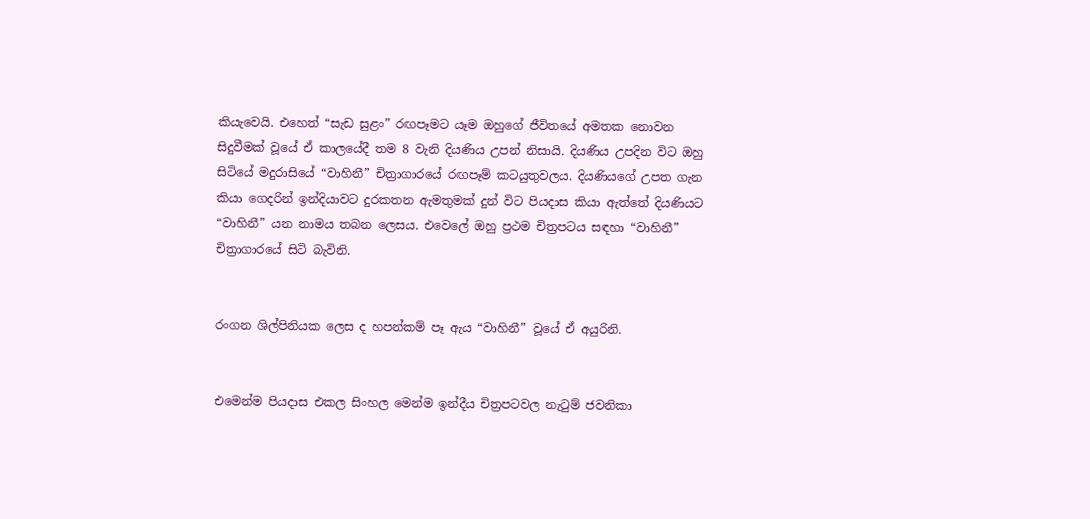කියැවෙයි. එහෙත් “සැඩ සුළං” රඟපෑමට යෑම ඔහුගේ ජීවිතයේ අමතක නොවන සිදුවීමක් වූයේ ඒ කාලයේදී තම 8 වැනි දියණිය උපන් නිසායි. දියණිය උපදින විට ඔහු සිටියේ මදුරාසියේ “වාහිනී” චිත්‍රාගාරයේ රඟපෑම් කටයුතුවලය. දියණියගේ උපත ගැන කියා ගෙදරින් ඉන්දියාවට දුරකතන ඇමතුමක් දුන් විට පියදාස කියා ඇත්තේ දියණියට “වාහිනී” යන නාමය තබන ලෙසය. එවෙලේ ඔහු ප්‍රථම චිත්‍රපටය සඳහා “වාහිනී” චිත්‍රාගාරයේ සිටි බැවිනි.


රංගන ශිල්පිනියක ලෙස ද හපන්කම් පෑ ඇය “වාහිනී” වූයේ ඒ අයුරිනි.


එමෙන්ම පියදාස එකල සිංහල මෙන්ම ඉන්දීය චිත්‍රපටවල නැටුම් ජවනිකා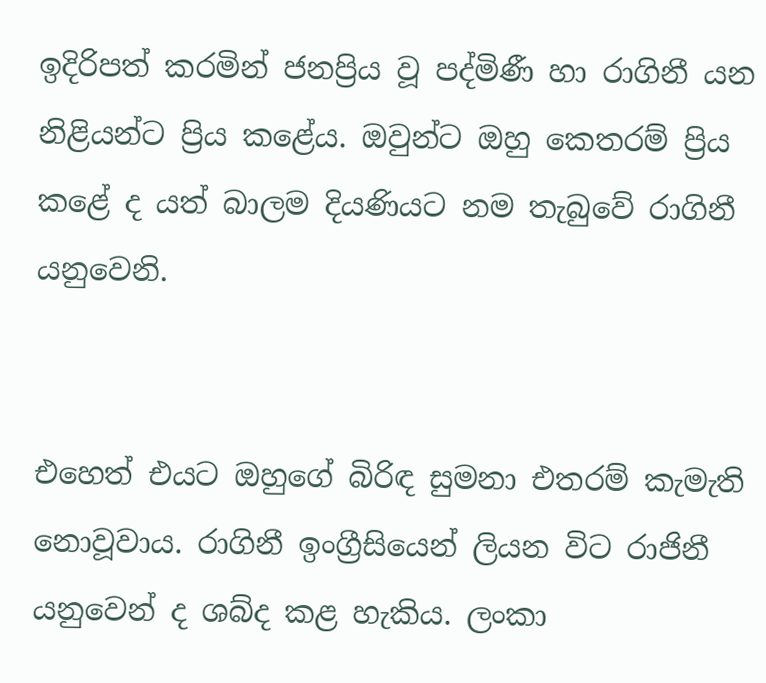ඉදිරිපත් කරමින් ජනප්‍රිය වූ පද්මිණී හා රාගිනී යන නිළියන්ට ප්‍රිය කළේය. ඔවුන්ට ඔහු කෙතරම් ප්‍රිය කළේ ද යත් බාලම දියණියට නම තැබුවේ රාගිනී යනුවෙනි.


එහෙත් එයට ඔහුගේ බිරිඳ සුමනා එතරම් කැමැති නොවූවාය. රාගිනී ඉංග්‍රීසියෙන් ලියන විට රාජිනී යනුවෙන් ද ශබ්ද කළ හැකිය. ලංකා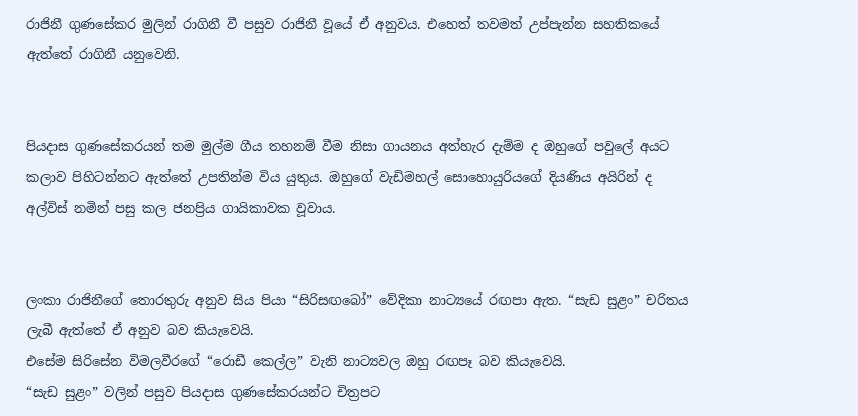රාජිනී ගුණසේකර මුලින් රාගිනී වී පසුව රාජිනී වූයේ ඒ අනුවය. එහෙත් තවමත් උප්පැන්න සහතිකයේ ඇත්තේ රාගිනී යනුවෙනි.


පියදාස ගුණසේකරයන් තම මුල්ම ගීය තහනම් වීම නිසා ගායනය අත්හැර දැම්ම ද ඔහුගේ පවුලේ අයට කලාව පිහිටන්නට ඇත්තේ උපතින්ම විය යුතුය. ඔහුගේ වැඩිමහල් සොහොයුරියගේ දියණිය අයිරින් ද අල්විස් නමින් පසු කල ජනප්‍රිය ගායිකාවක වූවාය.


ලංකා රාජිනීගේ තොරතුරු අනුව සිය පියා “සිරිසඟබෝ” වේදිකා නාට්‍යයේ රඟපා ඇත. “සැඩ සුළං” චරිතය ලැබී ඇත්තේ ඒ අනුව බව කියැවෙයි.
එසේම සිරිසේන විමලවීරගේ “රොඩී කෙල්ල” වැනි නාට්‍යවල ඔහු රඟපෑ බව කියැවෙයි.
“සැඩ සුළං” වලින් පසුව පියදාස ගුණසේකරයන්ට චිත්‍රපට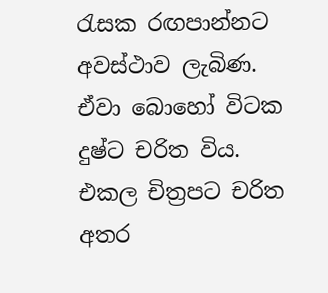රැසක රඟපාන්නට අවස්ථාව ලැබිණ. ඒවා බොහෝ විටක දුෂ්ට චරිත විය.
එකල චිත්‍රපට චරිත අතර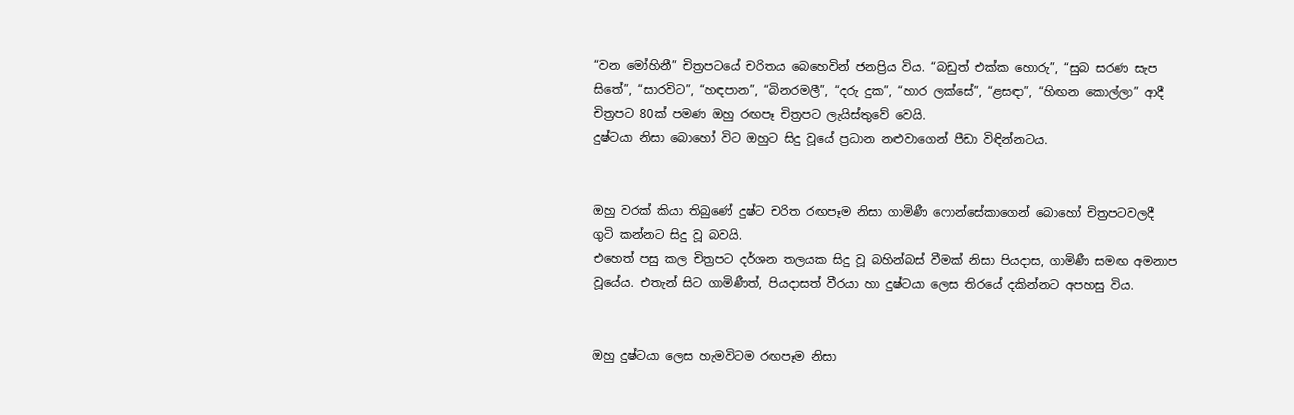“වන මෝහිනී” චිත්‍රපටයේ චරිතය බෙහෙවින් ජනප්‍රිය විය. “බඩුත් එක්ක හොරු”, “සුබ සරණ සැප සිතේ”, “සාරවිට”, “හඳපාන”, “බිනරමලී”, “දරු දුක”, “හාර ලක්සේ”, “ළසඳා”, “හිඟන කොල්ලා” ආදී චිත්‍රපට 80ක් පමණ ඔහු රඟපෑ චිත්‍රපට ලැයිස්තුවේ වෙයි.
දුෂ්ටයා නිසා බොහෝ විට ඔහුට සිදු වූයේ ප්‍රධාන නළුවාගෙන් පීඩා විඳින්නටය.


ඔහු වරක් කියා තිබුණේ දුෂ්ට චරිත රඟපෑම නිසා ගාමිණී ෆොන්සේකාගෙන් බොහෝ චිත්‍රපටවලදී ගුටි කන්නට සිදු වූ බවයි.
එහෙත් පසු කල චිත්‍රපට දර්ශන තලයක සිදු වූ බහින්බස් වීමක් නිසා පියදාස, ගාමිණී සමඟ අමනාප වූයේය. එතැන් සිට ගාමිණීත්, පියදාසත් වීරයා හා දුෂ්ටයා ලෙස තිරයේ දකින්නට අපහසු විය.


ඔහු දුෂ්ටයා ලෙස හැමවිටම රඟපෑම නිසා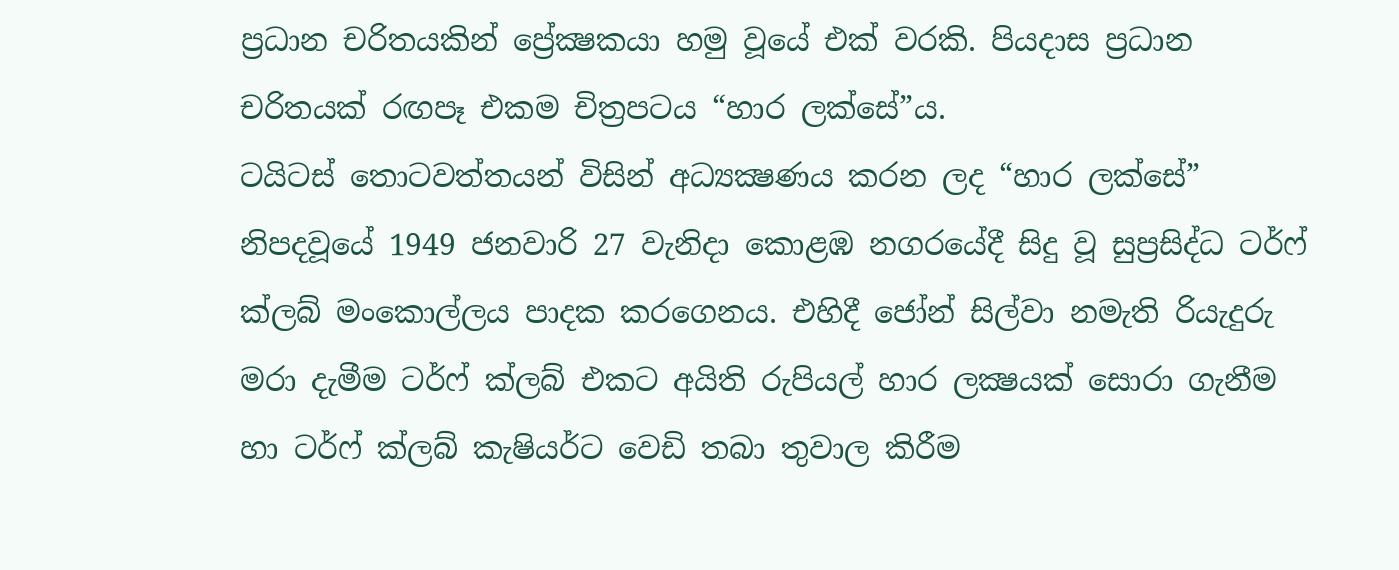ප්‍රධාන චරිතයකින් ප්‍රේක්‍ෂකයා හමු වූයේ එක් වරකි. පියදාස ප්‍රධාන චරිතයක් රඟපෑ එකම චිත්‍රපටය “හාර ලක්සේ”ය.
ටයිටස් තොටවත්තයන් විසින් අධ්‍යක්‍ෂණය කරන ලද “හාර ලක්සේ” නිපදවූයේ 1949 ජනවාරි 27 වැනිදා කොළඹ නගරයේදී සිදු වූ සුප්‍රසිද්ධ ටර්ෆ් ක්ලබ් මංකොල්ලය පාදක කරගෙනය. එහිදී ජෝන් සිල්වා නමැති රියැදුරු මරා දැමීම ටර්ෆ් ක්ලබ් එකට අයිති රුපියල් හාර ලක්‍ෂයක් සොරා ගැනීම හා ටර්ෆ් ක්ලබ් කැෂියර්ට වෙඩි තබා තුවාල කිරීම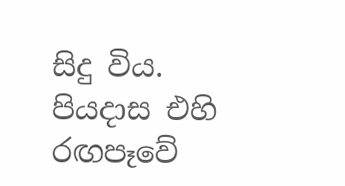සිදු විය.
පියදාස එහි රඟපෑවේ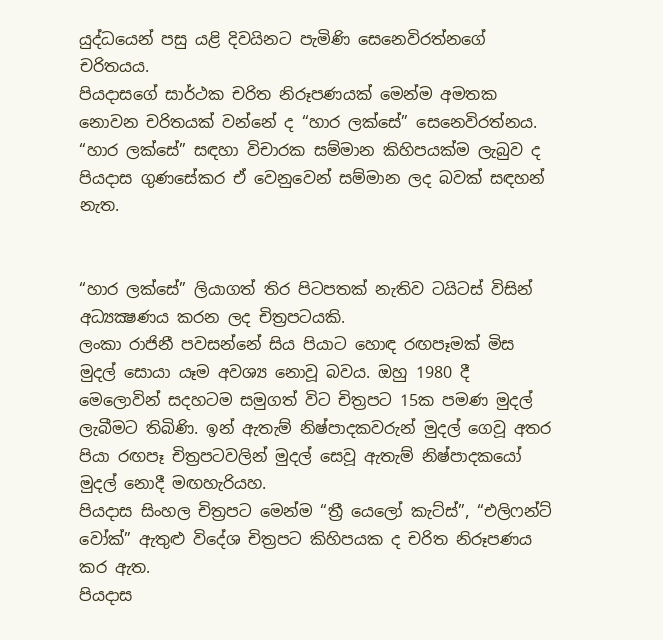යුද්ධයෙන් පසු යළි දිවයිනට පැමිණි සෙනෙවිරත්නගේ චරිතයය.
පියදාසගේ සාර්ථක චරිත නිරූපණයක් මෙන්ම අමතක නොවන චරිතයක් වන්නේ ද “හාර ලක්සේ” සෙනෙවිරත්නය. “හාර ලක්සේ” සඳහා විචාරක සම්මාන කිහිපයක්ම ලැබුව ද පියදාස ගුණසේකර ඒ වෙනුවෙන් සම්මාන ලද බවක් සඳහන් නැත.


“හාර ලක්සේ” ලියාගත් තිර පිටපතක් නැතිව ටයිටස් විසින් අධ්‍යක්‍ෂණය කරන ලද චිත්‍රපටයකි.
ලංකා රාජිනී පවසන්නේ සිය පියාට හොඳ රඟපෑමක් මිස මුදල් සොයා යෑම අවශ්‍ය නොවූ බවය. ඔහු 1980 දී මෙලොවින් සදහටම සමුගත් විට චිත්‍රපට 15ක පමණ මුදල් ලැබීමට තිබිණි. ඉන් ඇතැම් නිෂ්පාදකවරුන් මුදල් ගෙවූ අතර පියා රඟපෑ චිත්‍රපටවලින් මුදල් සෙවූ ඇතැම් නිෂ්පාදකයෝ මුදල් නොදී මඟහැරියහ.
පියදාස සිංහල චිත්‍රපට මෙන්ම “ත්‍රී යෙලෝ කැට්ස්”, “එලිෆන්ට් වෝක්” ඇතුළු විදේශ චිත්‍රපට කිහිපයක ද චරිත නිරූපණය කර ඇත.
පියදාස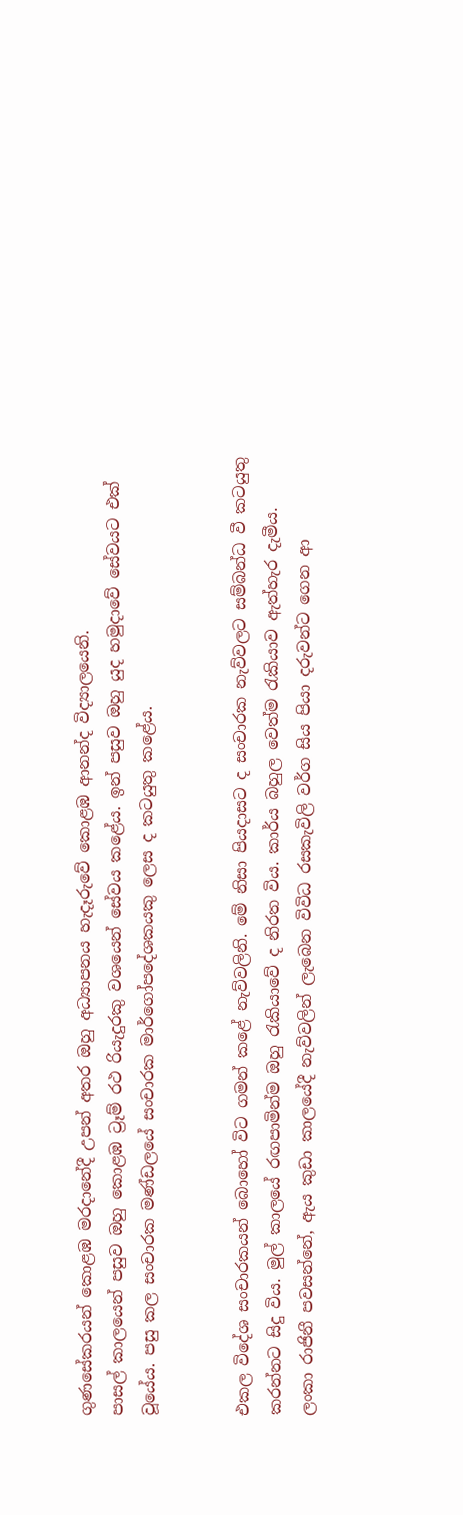ගුණසේකරයන් කොළඹ මරදානේදී උපන් අතර ඔහු අධ්‍යාපනය හැදෑරුවේ කොළඹ ආනන්ද විද්‍යාලයෙනි.
පාසල් කාලයෙන් පසුව ඔහු කොළඹ ට්‍රෑම් රථ රියැදුරකු වශයෙන් සේවය කළේය. ඉන් පසුව ඔහු යුද හමුදාවේ සේවයට එක් වූයේය. පසු කල සංචාරක මණ්ඩලයේ සංචාරක මාර්ගෝපදේශකයකු ලෙස ද කටයුතු කළේය.


එකල විදේශ සංචාරකයන් බොහෝ විට ගමන් කළේ නැව්වලිනි. මේ නිසා පියදාසට ද සංචාරක නැව්වලට සම්බන්ධ වී කටයුතු කරන්නට සිදු විය. මුල් කාලයේ රඟපාමින්ම ඔහු රැකියාවේ ද නිරත විය. කාර්ය බහුල වෙත්ම රැකියාව ඇත්හැර දැමීය.
ලංකා රාජිනී පවසන්නේ, ඇය කුඩා කාලයේදී නැව්වලින් ලැබෙන විවිධ රසකැවිලි වර්ග සිය පියා දරුවන්ට ගෙන ආ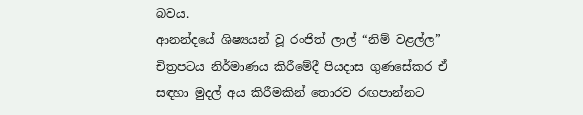බවය.
ආනන්දයේ ශිෂ්‍යයන් වූ රංජිත් ලාල් “නිම් වළල්ල” චිත්‍රපටය නිර්මාණය කිරීමේදී පියදාස ගුණසේකර ඒ සඳහා මුදල් අය කිරීමකින් තොරව රඟපාන්නට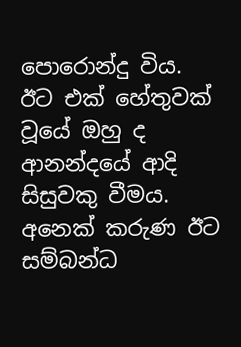පොරොන්දු විය. ඊට එක් හේතුවක් වූයේ ඔහු ද ආනන්දයේ ආදි සිසුවකු වීමය. අනෙක් කරුණ ඊට සම්බන්ධ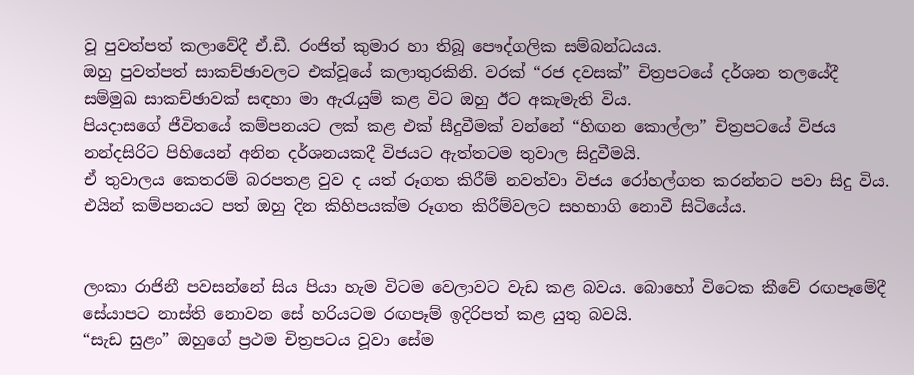වූ පුවත්පත් කලාවේදී ඒ.ඩී. රංජිත් කුමාර හා තිබූ පෞද්ගලික සම්බන්ධයය.
ඔහු පුවත්පත් සාකච්ඡාවලට එක්වූයේ කලාතුරකිනි. වරක් “රජ දවසක්” චිත්‍රපටයේ දර්ශන තලයේදී සම්මුඛ සාකච්ඡාවක් සඳහා මා ඇරැයුම් කළ විට ඔහු ඊට අකැමැති විය.
පියදාසගේ ජීවිතයේ කම්පනයට ලක් කළ එක් සීදුවීමක් වන්නේ “හිඟන කොල්ලා” චිත්‍රපටයේ විජය නන්දසිරිට පිහියෙන් අනින දර්ශනයකදී විජයට ඇත්තටම තුවාල සිදුවීමයි.
ඒ තුවාලය කෙතරම් බරපතළ වුව ද යත් රූගත කිරීම් නවත්වා විජය රෝහල්ගත කරන්නට පවා සිදු විය. එයින් කම්පනයට පත් ඔහු දින කිහිපයක්ම රූගත කිරීම්වලට සහභාගි නොවී සිටියේය.


ලංකා රාජිනී පවසන්නේ සිය පියා හැම විටම වෙලාවට වැඩ කළ බවය. බොහෝ විටෙක කීවේ රඟපෑමේදී සේයාපට නාස්ති නොවන සේ හරියටම රඟපෑම් ඉදිරිපත් කළ යුතු බවයි.
“සැඩ සුළං” ඔහුගේ ප්‍රථම චිත්‍රපටය වූවා සේම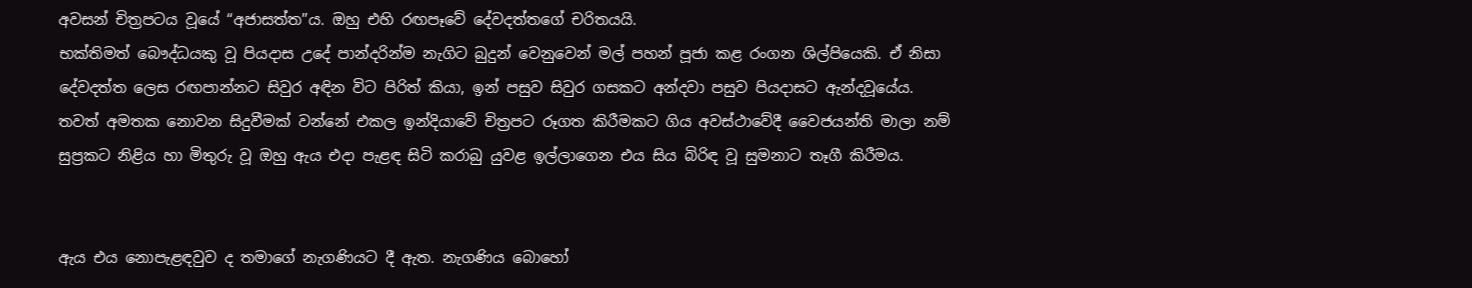අවසන් චිත්‍රපටය වූයේ “අජාසත්ත”ය. ඔහු එහි රඟපෑවේ දේවදත්තගේ චරිතයයි.
භක්තිමත් බෞද්ධයකු වූ පියදාස උදේ පාන්දරින්ම නැගිට බුදුන් වෙනුවෙන් මල් පහන් පූජා කළ රංගන ශිල්පියෙකි. ඒ නිසා දේවදත්ත ලෙස රඟපාන්නට සිවුර අඳින විට පිරිත් කියා, ඉන් පසුව සිවුර ගසකට අන්දවා පසුව පියදාසට ඇන්දවූයේය.
තවත් අමතක නොවන සිදුවීමක් වන්නේ එකල ඉන්දියාවේ චිත්‍රපට රූගත කිරීමකට ගිය අවස්ථාවේදී වෛජයන්ති මාලා නම් සුප්‍රකට නිළිය හා මිතුරු වූ ඔහු ඇය එදා පැළඳ සිටි කරාබු යුවළ ඉල්ලාගෙන එය සිය බිරිඳ වූ සුමනාට තෑගී කිරීමය.


ඇය එය නොපැළඳවුව ද තමාගේ නැගණියට දී ඇත. නැගණිය බොහෝ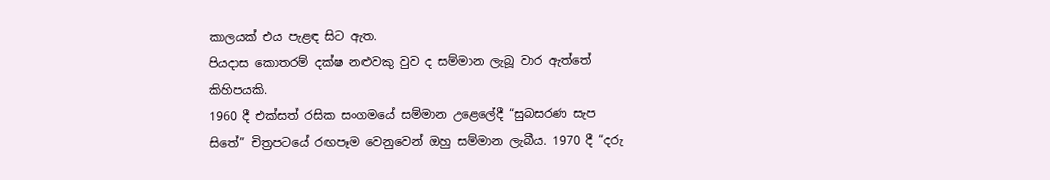කාලයක් එය පැළඳ සිට ඇත.
පියදාස කොතරම් දක්ෂ නළුවකු වුව ද සම්මාන ලැබූ වාර ඇත්තේ කිහිපයකි.
1960 දී එක්සත් රසික සංගමයේ සම්මාන උළෙලේදී “සුබසරණ සැප සිතේ” චිත්‍රපටයේ රඟපෑම වෙනුවෙන් ඔහු සම්මාන ලැබීය. 1970 දී “දරු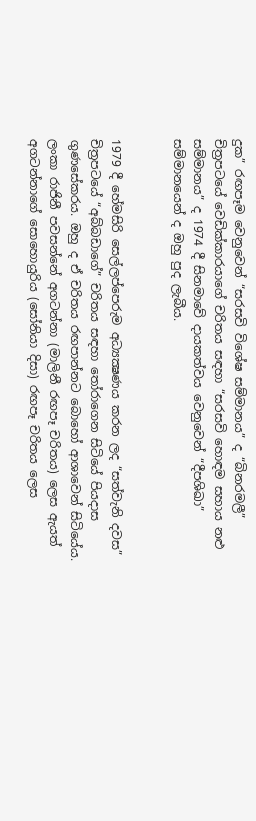දුක” රඟපෑම වෙනුවෙන් “සරසවි විශේෂ සම්මානය” ද “බිනරමලී” චිත්‍රපටයේ වෙඩික්කාරයාගේ චරිතය සඳහා “සරසවි හොඳම සහාය නළු සම්මානය” ද 1974 දී සිනමාවේ දායකත්වය වෙනුවෙන් “දීපශිඛා” සම්මානයෙන් ද ඔහු පුද ලැබීය.


1979 දී හේමසිරි සෙල්ලප්පෙරුම අධ්‍යක්‍ෂණය කරන ලද “සත්වැනි දවස” චිත්‍රපටයේ “අබ්බඩාගේ” චරිතය සඳහා තෝරාගෙන සිටියේ පියදාස ගුණසේකරය. ඔහු ද ඒ චරිතය රඟපාන්නට බොහෝ ආශාවෙන් සිටියේය.
ලංකා රාජිනී පවසන්නේ අගටන්නා (මාලිනී රඟපෑ චරිතය) ලෙස ඇයත් අගටන්නාගේ සොහොයුරිය (සෝනියා දිසා) රඟපෑ චරිතය ලෙස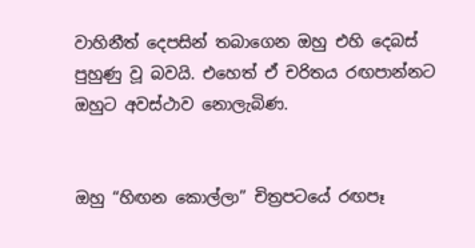වාහිනීත් දෙපසින් තබාගෙන ඔහු එහි දෙබස් පුහුණු වූ බවයි. එහෙත් ඒ චරිතය රඟපාන්නට ඔහුට අවස්ථාව නොලැබිණ.


ඔහු “හිඟන කොල්ලා” චිත්‍රපටයේ රඟපෑ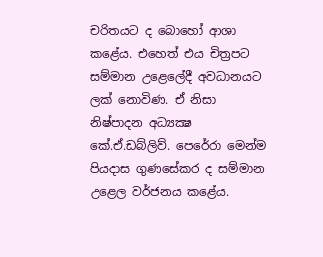චරිතයට ද බොහෝ ආශා කළේය. එහෙත් එය චිත්‍රපට සම්මාන උළෙලේදී අවධානයට ලක් නොවිණ. ඒ නිසා නිෂ්පාදන අධ්‍යක්‍ෂ කේ.ඒ.ඩබ්ලිව්. පෙරේරා මෙන්ම පියදාස ගුණසේකර ද සම්මාන උළෙල වර්ජනය කළේය.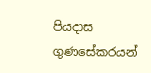පියදාස ගුණසේකරයන්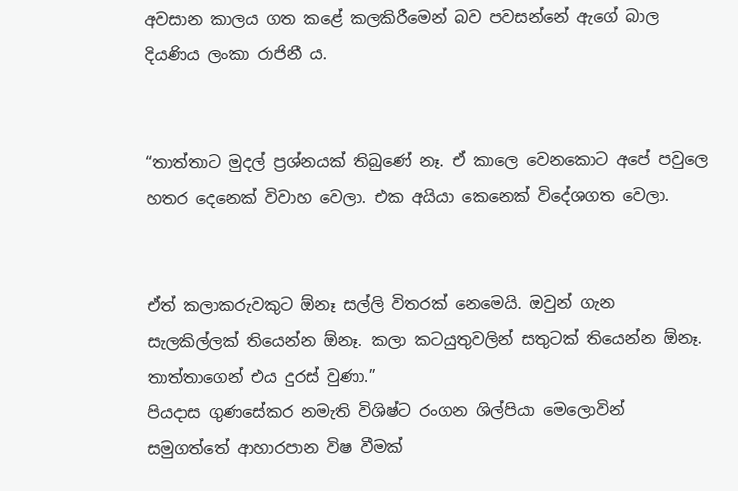අවසාන කාලය ගත කළේ කලකිරීමෙන් බව පවසන්නේ ඇගේ බාල දියණිය ලංකා රාජිනී ය.


“තාත්තාට මුදල් ප්‍රශ්නයක් තිබුණේ නෑ. ඒ කාලෙ වෙනකොට අපේ පවුලෙ හතර දෙනෙක් විවාහ වෙලා. එක අයියා කෙනෙක් විදේශගත වෙලා.


ඒත් කලාකරුවකුට ඕනෑ සල්ලි විතරක් නෙමෙයි. ඔවුන් ගැන සැලකිල්ලක් තියෙන්න ඕනෑ. කලා කටයුතුවලින් සතුටක් තියෙන්න ඕනෑ. තාත්තාගෙන් එය දුරස් වුණා.”
පියදාස ගුණසේකර නමැති විශිෂ්ට රංගන ශිල්පියා මෙලොවින් සමුගත්තේ ආහාරපාන විෂ වීමක්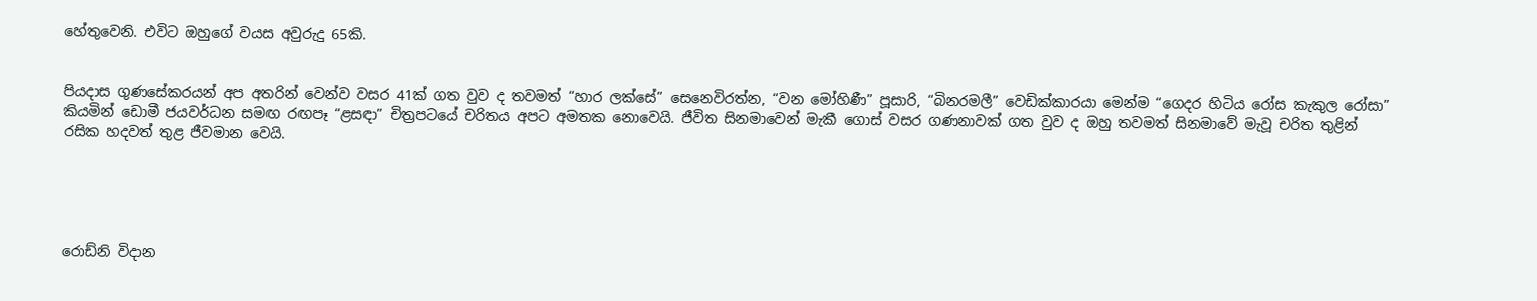හේතුවෙනි. එවිට ඔහුගේ වයස අවුරුදු 65කි.


පියදාස ගුණසේකරයන් අප අතරින් වෙන්ව වසර 41ක් ගත වුව ද තවමත් “හාර ලක්සේ” සෙනෙවිරත්න, “වන මෝහිණී” පූසාරි, “බිනරමලී” වෙඩික්කාරයා මෙන්ම “ගෙදර හිටිය රෝස කැකුල රෝසා” කියමින් ඩොමී ජයවර්ධන සමඟ රඟපෑ “ළසඳා” චිත්‍රපටයේ චරිතය අපට අමතක නොවෙයි. ජීවිත සිනමාවෙන් මැකී ගොස් වසර ගණනාවක් ගත වුව ද ඔහු තවමත් සිනමාවේ මැවූ චරිත තුළින් රසික හදවත් තුළ ජීවමාන වෙයි.





රොඩ්නි විදාන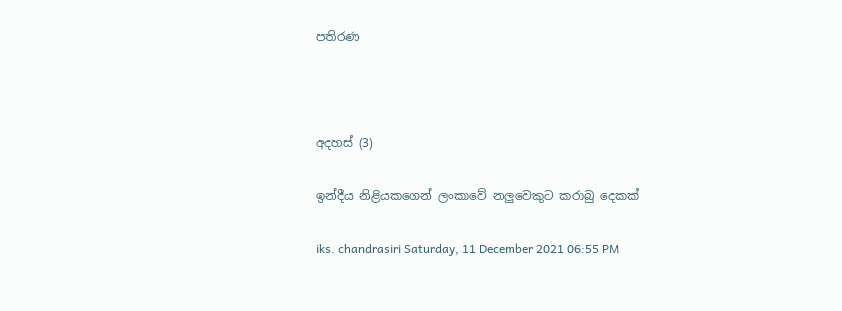පතිරණ



අදහස් (3)

ඉන්දීය නිළියකගෙන් ලංකාවේ නලුවෙකුට කරාබු දෙකක්

iks. chandrasiri Saturday, 11 December 2021 06:55 PM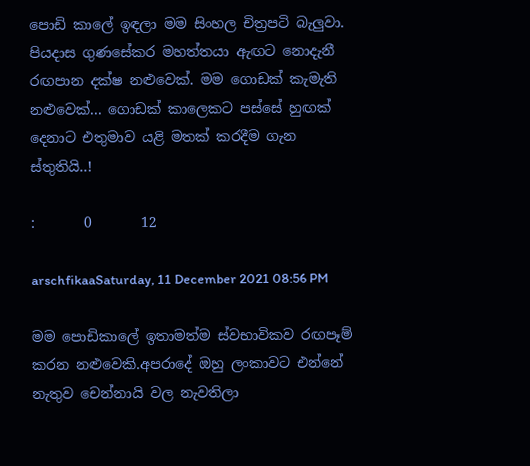පොඩි කාලේ ඉඳලා මම සිංහල චිත්‍රපටි බැලුවා. පියදාස ගුණසේකර මහත්තයා ඇඟට නොදැනී රඟපාන දක්ෂ නළුවෙක්. මම ගොඩක් කැමැති නළුවෙක්... ගොඩක් කාලෙකට පස්සේ හුඟක් දෙනාට එතුමාව යළි මතක් කරදීම ගැන ස්තුතියි..!

:       0       12

arschfikaaSaturday, 11 December 2021 08:56 PM

මම පොඩිකාලේ ඉතාමත්ම ස්වභාවිකව රඟපෑම් කරන නළුවෙකි.අපරාදේ ඔහු ලංකාවට එන්නේ නැතුව චෙන්නායි වල නැවතිලා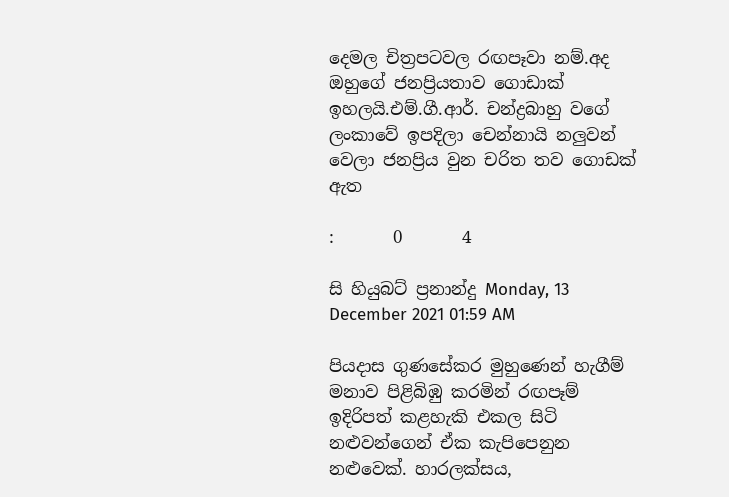දෙමල චිත්‍රපටවල රඟපෑවා නම්.අද ඔහුගේ ජනප්‍රියතාව ගොඩාක් ඉහලයි.එම්.ගී.ආර්. චන්ද්‍රබාහු වගේ ලංකාවේ ඉපදිලා චෙන්නායි නලුවන් වෙලා ජනප්‍රිය වුන චරිත තව ගොඩක් ඇත

:       0       4

සි හියුබට් ප්‍රනාන්දු Monday, 13 December 2021 01:59 AM

පියදාස ගුණසේකර මුහුණෙන් හැගීම් මනාව පිළිබිඹු කරමින් රඟපෑම් ඉදිරිපත් කළහැකි එකල සිටි නළුවන්ගෙන් ඒක කැපිපෙනුන නළුවෙක්. හාරලක්සය,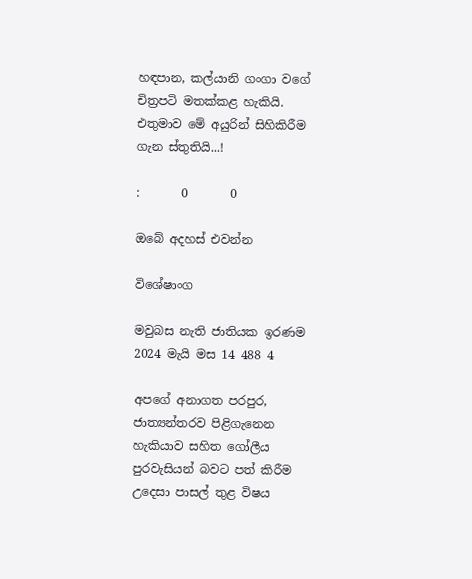හඳපාන, කල්යානි ගංගා වගේ චිත්‍රපටි මතක්කළ හැකියි. එතුමාව මේ අයුරින් සිහිකිරීම ගැන ස්තුතියි...!

:       0       0

ඔබේ අදහස් එවන්න

විශේෂාංග

මවුබස නැති ජාතියක ඉරණම
2024 මැයි මස 14 488 4

අපගේ අනාගත පරපුර, ජාත්‍යන්තරව පිළිගැනෙන හැකියාව සහිත ගෝලීය පුරවැසියන් බවට පත් කිරීම උදෙසා පාසල් තුළ විෂය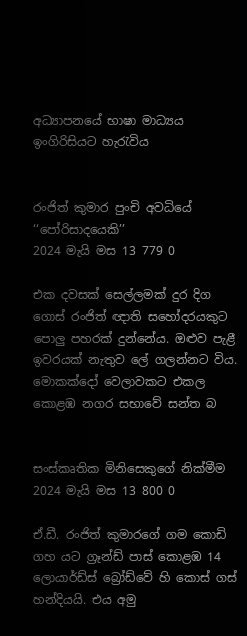අධ්‍යාපනයේ භාෂා මාධ්‍යය ඉංගිරිසියට හැරැවිය


රංජිත් කුමාර පුංචි අවධියේ ‘‘පෝරිසාදයෙකි’’
2024 මැයි මස 13 779 0

එක දවසක් සෙල්ලමක් දුර දිග ගොස් රංජිත් ඥාති සහෝදරයකුට පොලු පහරක් දුන්නේය. ඔළුව පැළී ඉවරයක් නැතුව ලේ ගලන්නට විය. මොකක්දෝ වෙලාවකට එකල කොළඹ නගර සභාවේ සන්ත බ


සංස්කෘතික මිනිසෙකුගේ නික්මීම
2024 මැයි මස 13 800 0

ඒ.ඩී. රංජිත් කුමාරගේ ගම කොඩි ගහ යට ග්‍රෑන්ඩ් පාස් කොළඹ 14 ලොයාර්ඩ්ස් බ්‍රෝඩ්වේ හි කොස් ගස් හන්දියයි. එය අමු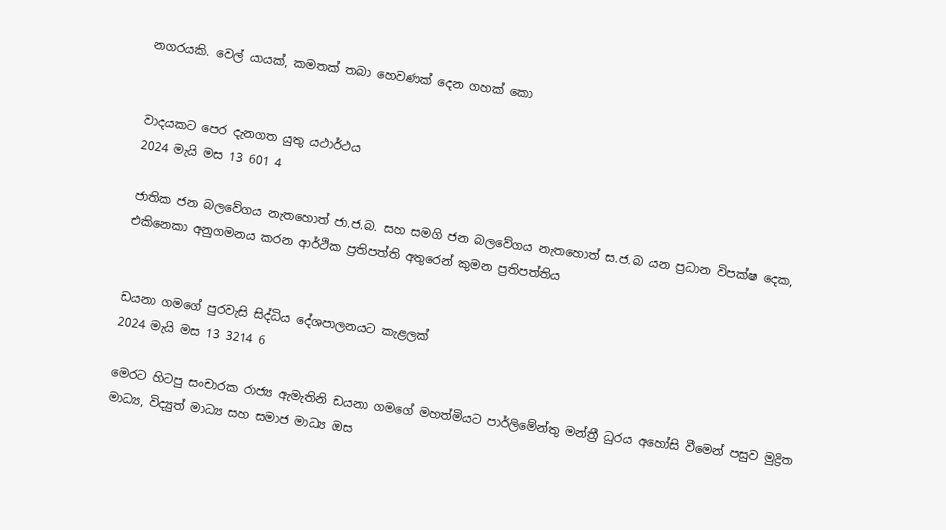නගරයකි. වෙල් යායක්, කමතක් තබා හෙවණක් දෙන ගහක් කො


වාදයකට පෙර දැනගත යුතු යථාර්ථය
2024 මැයි මස 13 601 4

ජාතික ජන බලවේගය නැතහොත් ජා.ජ.බ. සහ සමගි ජන බලවේගය නැතහොත් ස.ජ.බ යන ප්‍රධාන විපක්ෂ දෙක, එකිනෙකා අනුගමනය කරන ආර්ථික ප්‍රතිපත්ති අතුරෙන් කුමන ප්‍රතිපත්තිය


ඩයනා ගමගේ පුරවැසි සිද්ධිය දේශපාලනයට කැළලක්
2024 මැයි මස 13 3214 6

මෙරට හිටපු සංචාරක රාජ්‍ය ඇමැතිනි ඩයනා ගමගේ මහත්මියට පාර්ලිමේන්තු මන්ත්‍රී ධුරය අහෝසි වීමෙන් පසුව මුද්‍රිත මාධ්‍ය, විද්‍යුත් මාධ්‍ය සහ සමාජ මාධ්‍ය ඔස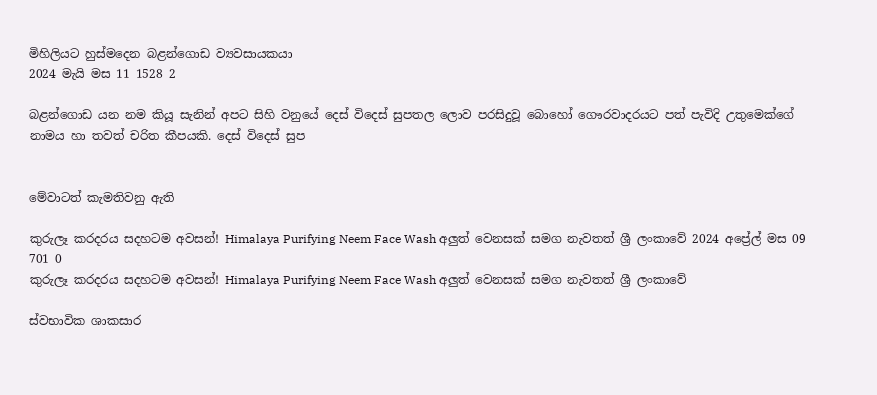මිහිලියට හුස්මදෙන බළන්ගොඩ ව්‍යවසායකයා
2024 මැයි මස 11 1528 2

බළන්ගොඩ යන නම කියූ සැනින් අපට සිහි වනුයේ දෙස් විදෙස් සුපතල ලොව පරසිදුවූ බොහෝ ගෞරවාදරයට පත් පැවිදි උතුමෙක්ගේ නාමය හා තවත් ච‍රිත කීපයකි. දෙස් විදෙස් සුප


මේවාටත් කැමතිවනු ඇති

කුරුලෑ කරදරය සදහටම අවසන්! Himalaya Purifying Neem Face Wash අලුත් වෙනසක් සමග නැවතත් ශ්‍රී ලංකාවේ 2024 අප්‍රේල් මස 09 701 0
කුරුලෑ කරදරය සදහටම අවසන්! Himalaya Purifying Neem Face Wash අලුත් වෙනසක් සමග නැවතත් ශ්‍රී ලංකාවේ

ස්වභාවික ශාකසාර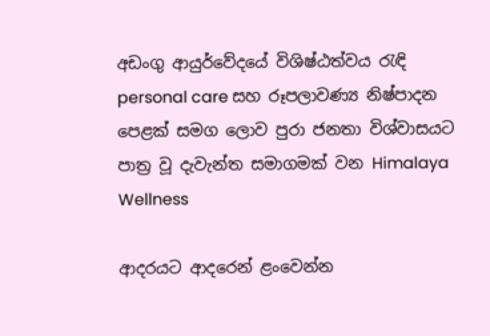අඩංගු ආයුර්වේදයේ විශිෂ්ඨත්වය රැඳි personal care සහ රූපලාවණ්‍ය නිෂ්පාදන පෙළක් සමග ලොව පුරා ජනතා විශ්වාසයට පාත්‍ර වූ දැවැන්ත සමාගමක් වන Himalaya Wellness

ආදරයට ආදරෙන් ළංවෙන්න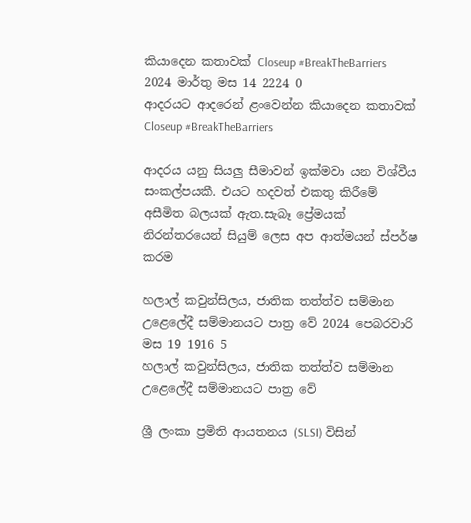කියාදෙන කතාවක් Closeup #BreakTheBarriers 2024 මාර්තු මස 14 2224 0
ආදරයට ආදරෙන් ළංවෙන්න කියාදෙන කතාවක් Closeup #BreakTheBarriers

ආදරය යනු සියලු සීමාවන් ඉක්මවා යන විශ්වීය සංකල්පයකී. එයට හදවත් එකතු කිරීමේ අසීමිත බලයක් ඇත.සැබෑ ප්‍රේමයක් නිරන්තරයෙන් සියුම් ලෙස අප ආත්මයන් ස්පර්ෂ කරම

හලාල් කවුන්සිලය, ජාතික තත්ත්ව සම්මාන උළෙලේදී සම්මානයට පාත්‍ර වේ 2024 පෙබරවාරි මස 19 1916 5
හලාල් කවුන්සිලය, ජාතික තත්ත්ව සම්මාන උළෙලේදී සම්මානයට පාත්‍ර වේ

ශ්‍රී ලංකා ප්‍රමිති ආයතනය (SLSI) විසින්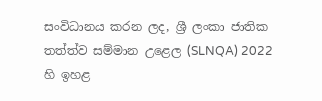සංවිධානය කරන ලද, ශ්‍රී ලංකා ජාතික තත්ත්ව සම්මාන උළෙල (SLNQA) 2022 හි ඉහළ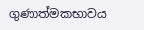ගුණාත්මකභාවය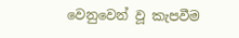වෙනුවෙන් වූ කැපවීම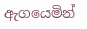ඇගයෙමින්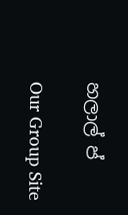හලාල් ප්

Our Group Site